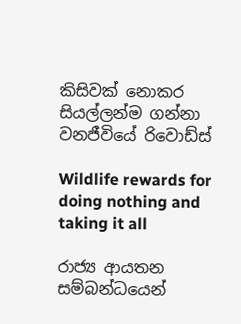කිසිවක් නොකර සියල්ලන්ම ගන්නා වනජීවියේ රිවොඩ්ස්

Wildlife rewards for doing nothing and taking it all

රාජ්‍ය ආයතන සම්බන්ධයෙන්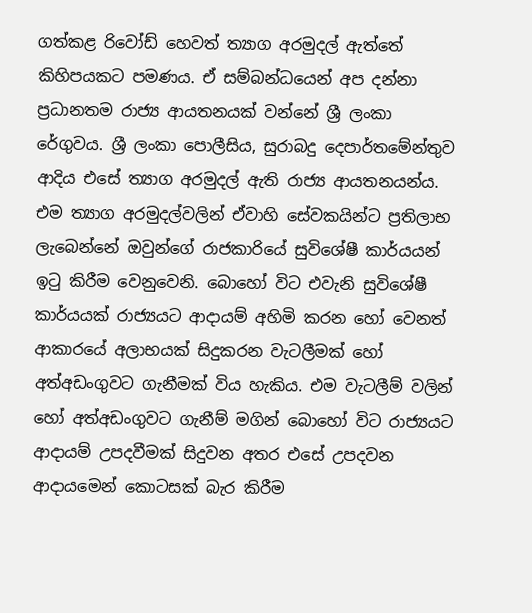ගත්කළ රිවෝඩ් හෙවත් ත්‍යාග අරමුදල් ඇත්තේ කිහිපයකට පමණය. ඒ සම්බන්ධයෙන් අප දන්නා ප්‍රධානතම රාජ්‍ය ආයතනයක් වන්නේ ශ්‍රී ලංකා රේගුවය. ශ්‍රී ලංකා පොලීසිය, සුරාබදු දෙපාර්තමේන්තුව ආදිය එසේ ත්‍යාග අරමුදල් ඇති රාජ්‍ය ආයතනයන්ය. එම ත්‍යාග අරමුදල්වලින් ඒවාහි සේවකයින්ට ප්‍රතිලාභ ලැබෙන්නේ ඔවුන්ගේ රාජකාරියේ සුවිශේෂී කාර්යයන් ඉටු කිරීම වෙනුවෙනි. බොහෝ විට එවැනි සුවිශේෂී කාර්යයක් රාජ්‍යයට ආදායම් අහිමි කරන හෝ වෙනත් ආකාරයේ අලාභයක් සිදුකරන වැටලීමක් හෝ අත්අඩංගුවට ගැනීමක් විය හැකිය. එම වැටලීම් වලින් හෝ අත්අඩංගුවට ගැනීම් මගින් බොහෝ විට රාජ්‍යයට ආදායම් උපදවීමක් සිදුවන අතර එසේ උපදවන ආදායමෙන් කොටසක් බැර කිරීම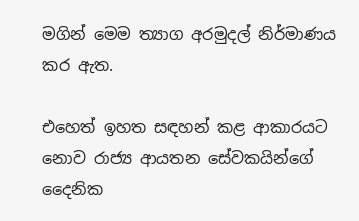මගින් මෙම ත්‍යාග අරමුදල් නිර්මාණය කර ඇත.

එහෙත් ඉහත සඳහන් කළ ආකාරයට නොව රාජ්‍ය ආයතන සේවකයින්ගේ දෛනික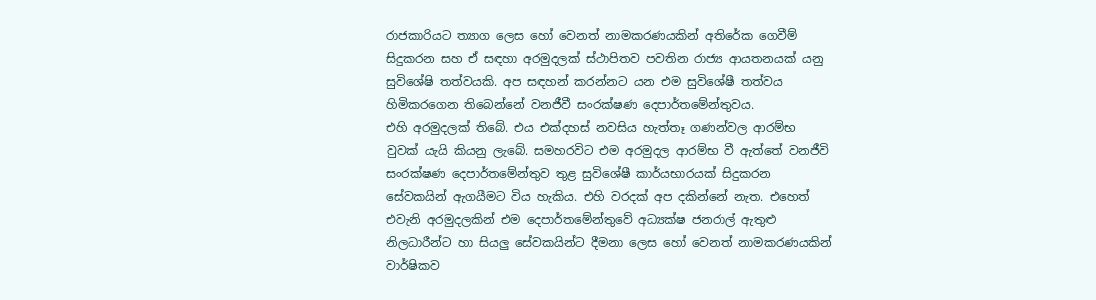රාජකාරියට ත්‍යාග ලෙස හෝ වෙනත් නාමකරණයකින් අතිරේක ගෙවීම් සිදුකරන සහ ඒ සඳහා අරමුදලක් ස්ථාපිතව පවතින රාජ්‍ය ආයතනයක් යනු සුවිශේෂි තත්වයකි. අප සඳහන් කරන්නට යන එම සුවිශේෂී තත්වය හිමිකරගෙන තිබෙන්නේ වනජීවී සංරක්ෂණ දෙපාර්තමේන්තුවය.
එහි අරමුදලක් තිබේ. එය එක්දහස් නවසිය හැත්තෑ ගණන්වල ආරම්භ වුවක් යැයි කියනු ලැබේ. සමහරවිට එම අරමුදල ආරම්භ වී ඇත්තේ වනජීවි සංරක්ෂණ දෙපාර්තමේන්තුව තුළ සුවිශේෂී කාර්යභාරයක් සිදුකරන සේවකයින් ඇගයීමට විය හැකිය. එහි වරදක් අප දකින්නේ නැත. එහෙත් එවැනි අරමුදලකින් එම දෙපාර්තමේන්තුවේ අධ්‍යක්ෂ ජනරාල් ඇතුළු නිලධාරීන්ට හා සියලු සේවකයින්ට දීමනා ලෙස හෝ වෙනත් නාමකරණයකින් වාර්ෂිකව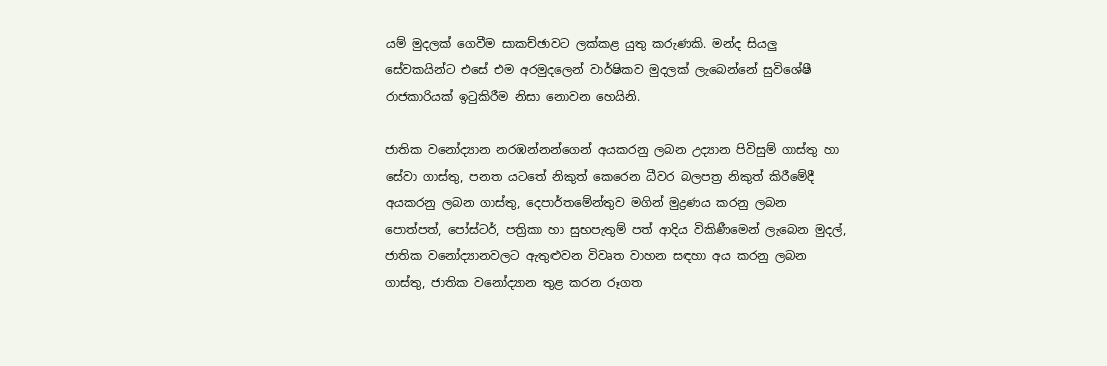යම් මුදලක් ගෙවීම සාකච්ඡාවට ලක්කළ යුතු කරුණකි. මන්ද සියලු සේවකයින්ට එසේ එම අරමුදලෙන් වාර්ෂිකව මුදලක් ලැබෙන්නේ සුවිශේෂී රාජකාරියක් ඉටුකිරීම නිසා නොවන හෙයිනි.

ජාතික වනෝද්‍යාන නරඹන්නන්ගෙන් අයකරනු ලබන උද්‍යාන පිවිසුම් ගාස්තු හා සේවා ගාස්තු, පනත යටතේ නිකුත් කෙරෙන ධීවර බලපත්‍ර නිකුත් කිරීමේදී අයකරනු ලබන ගාස්තු, දෙපාර්තමේන්තුව මගින් මුද්‍රණය කරනු ලබන පොත්පත්, පෝස්ටර්, පත්‍රිකා හා සුභපැතුම් පත් ආදිය විකිණීමෙන් ලැබෙන මුදල්, ජාතික වනෝද්‍යානවලට ඇතුළුවන විවෘත වාහන සඳහා අය කරනු ලබන ගාස්තු, ජාතික වනෝද්‍යාන තුළ කරන රූගත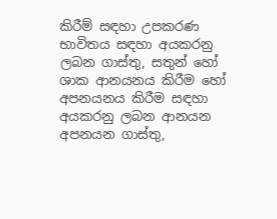කිරීම් සඳහා උපකරණ භාවිතය සඳහා අයකරනු ලබන ගාස්තු, සතුන් හෝ ශාක ආනයනය කිරීම හෝ අපනයනය කිරීම සඳහා අයකරනු ලබන ආනයන අපනයන ගාස්තු,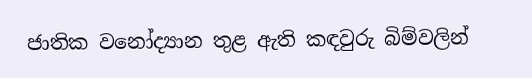ජාතික වනෝද්‍යාන තුළ ඇති කඳවුරු බිම්වලින්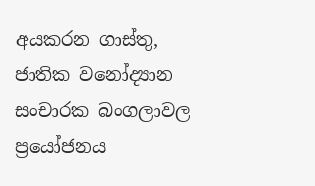අයකරන ගාස්තු, ජාතික වනෝද්‍යාන සංචාරක බංගලාවල ප්‍රයෝජනය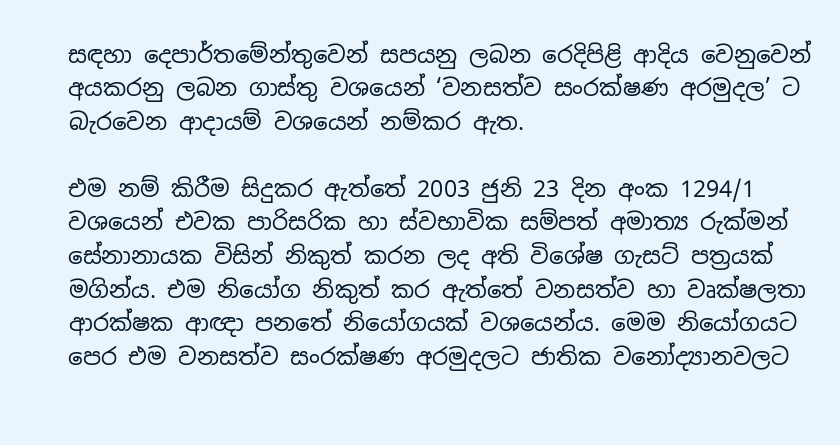සඳහා දෙපාර්තමේන්තුවෙන් සපයනු ලබන රෙදිපිළි ආදිය වෙනුවෙන් අයකරනු ලබන ගාස්තු වශයෙන් ‘වනසත්ව සංරක්ෂණ අරමුදල’ ට බැරවෙන ආදායම් වශයෙන් නම්කර ඇත.

එම නම් කිරීම සිදුකර ඇත්තේ 2003 ජුනි 23 දින අංක 1294/1 වශයෙන් එවක පාරිසරික හා ස්වභාවික සම්පත් අමාත්‍ය රුක්මන් සේනානායක විසින් නිකුත් කරන ලද අති විශේෂ ගැසට් පත්‍රයක් මගින්ය. එම නියෝග නිකුත් කර ඇත්තේ වනසත්ව හා වෘක්ෂලතා ආරක්ෂක ආඥා පනතේ නියෝගයක් වශයෙන්ය. මෙම නියෝගයට පෙර එම වනසත්ව සංරක්ෂණ අරමුදලට ජාතික වනෝද්‍යානවලට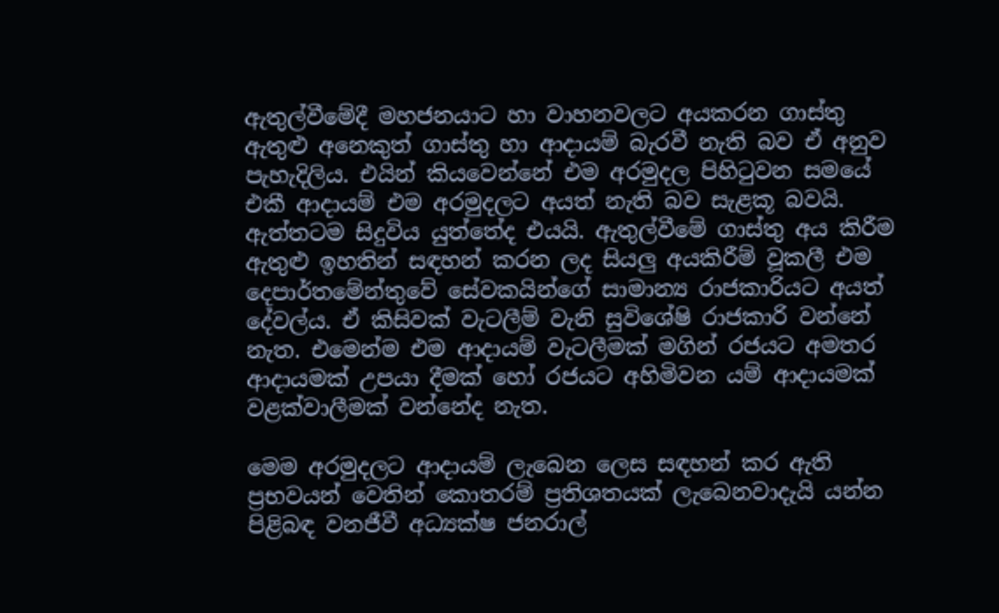ඇතුල්වීමේදී මහජනයාට හා වාහනවලට අයකරන ගාස්තු ඇතුළු අනෙකුත් ගාස්තු හා ආදායම් බැරවී නැති බව ඒ අනුව පැහැදිලිය. එයින් කියවෙන්නේ එම අරමුදල පිහිටුවන සමයේ එකී ආදායම් එම අරමුදලට අයත් නැති බව සැළකූ බවයි. ඇත්තටම සිදුවිය යුත්තේද එයයි. ඇතුල්වීමේ ගාස්තු අය කිරීම ඇතුළු ඉහතින් සඳහන් කරන ලද සියලු අයකිරීම් වූකලී එම දෙපාර්තමේන්තුවේ සේවකයින්ගේ සාමාන්‍ය රාජකාරියට අයත් දේවල්ය. ඒ කිසිවක් වැටලීම් වැනි සුවිශේෂි රාජකාරි වන්නේ නැත. එමෙන්ම එම ආදායම් වැටලීමක් මගින් රජයට අමතර ආදායමක් උපයා දීමක් හෝ රජයට අහිමිවන යම් ආදායමක් වළක්වාලීමක් වන්නේද නැත.

මෙම අරමුදලට ආදායම් ලැබෙන ලෙස සඳහන් කර ඇති ප්‍රභවයන් වෙතින් කොතරම් ප්‍රතිශතයක් ලැබෙනවාදැයි යන්න පිළිබඳ වනජීවී අධ්‍යක්ෂ ජනරාල්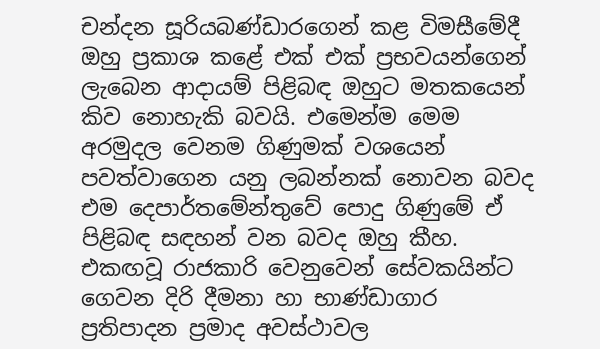චන්දන සූරියබණ්ඩාරගෙන් කළ විමසීමේදී ඔහු ප්‍රකාශ කළේ එක් එක් ප්‍රභවයන්ගෙන් ලැබෙන ආදායම් පිළිබඳ ඔහුට මතකයෙන් කිව නොහැකි බවයි. එමෙන්ම මෙම අරමුදල වෙනම ගිණුමක් වශයෙන් පවත්වාගෙන යනු ලබන්නක් නොවන බවද එම දෙපාර්තමේන්තුවේ පොදු ගිණුමේ ඒ පිළිබඳ සඳහන් වන බවද ඔහු කීහ.
එකඟවූ රාජකාරි වෙනුවෙන් සේවකයින්ට ගෙවන දිරි දීමනා හා භාණ්ඩාගාර ප්‍රතිපාදන ප්‍රමාද අවස්ථාවල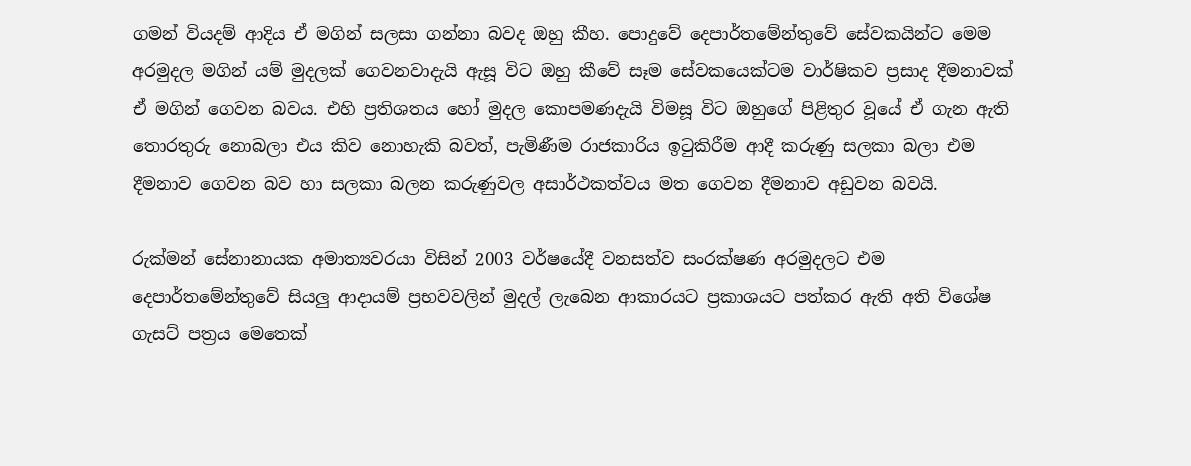ගමන් වියදම් ආදිය ඒ මගින් සලසා ගන්නා බවද ඔහු කීහ. පොදුවේ දෙපාර්තමේන්තුවේ සේවකයින්ට මෙම අරමුදල මගින් යම් මුදලක් ගෙවනවාදැයි ඇසූ විට ඔහු කීවේ සෑම සේවකයෙක්ටම වාර්ෂිකව ප්‍රසාද දීමනාවක් ඒ මගින් ගෙවන බවය. එහි ප්‍රතිශතය හෝ මුදල කොපමණදැයි විමසූ විට ඔහුගේ පිළිතුර වූයේ ඒ ගැන ඇති තොරතුරු නොබලා එය කිව නොහැකි බවත්, පැමිණීම රාජකාරිය ඉටුකිරීම ආදී කරුණු සලකා බලා එම දීමනාව ගෙවන බව හා සලකා බලන කරුණුවල අසාර්ථකත්වය මත ගෙවන දීමනාව අඩුවන බවයි.

රුක්මන් සේනානායක අමාත්‍යවරයා විසින් 2003 වර්ෂයේදී වනසත්ව සංරක්ෂණ අරමුදලට එම දෙපාර්තමේන්තුවේ සියලු ආදායම් ප්‍රභවවලින් මුදල් ලැබෙන ආකාරයට ප්‍රකාශයට පත්කර ඇති අති විශේෂ ගැසට් පත්‍රය මෙතෙක්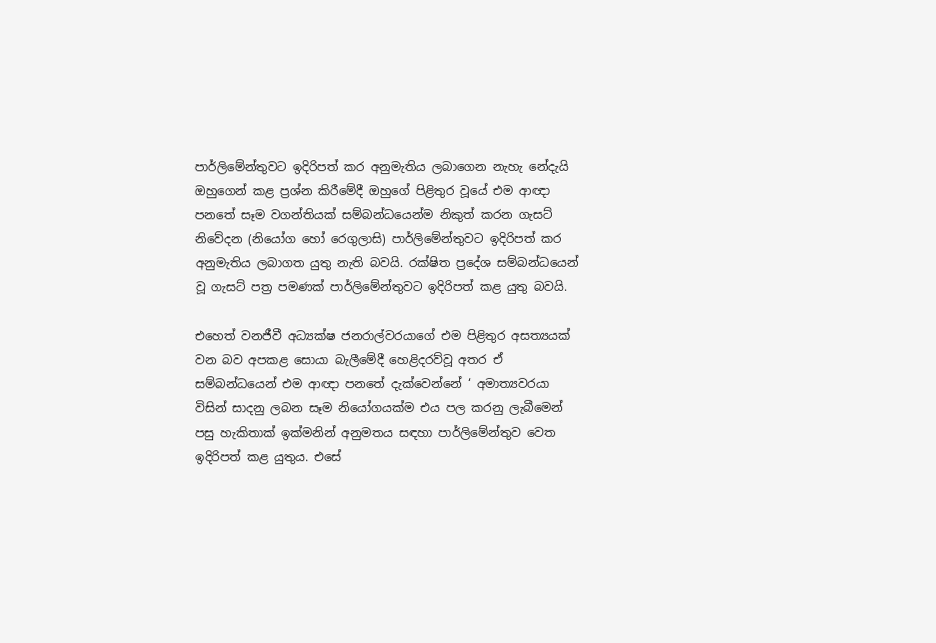පාර්ලිමේන්තුවට ඉදිරිපත් කර අනුමැතිය ලබාගෙන නැහැ නේදැයි ඔහුගෙන් කළ ප්‍රශ්න කිරීමේදී ඔහුගේ පිළිතුර වූයේ එම ආඥා පනතේ සෑම වගන්තියක් සම්බන්ධයෙන්ම නිකුත් කරන ගැසට් නිවේදන (නියෝග හෝ රෙගුලාසි) පාර්ලිමේන්තුවට ඉදිරිපත් කර අනුමැතිය ලබාගත යුතු නැති බවයි. රක්ෂිත ප්‍රදේශ සම්බන්ධයෙන් වූ ගැසට් පත්‍ර පමණක් පාර්ලිමේන්තුවට ඉදිරිපත් කළ යුතු බවයි.

එහෙත් වනජීවී අධ්‍යක්ෂ ජනරාල්වරයාගේ එම පිළිතුර අසත්‍යයක් වන බව අපකළ සොයා බැලීමේදී හෙළිදරව්වූ අතර ඒ සම්බන්ධයෙන් එම ආඥා පනතේ දැක්වෙන්නේ ‘ අමාත්‍යවරයා විසින් සාදනු ලබන සෑම නියෝගයක්ම එය පල කරනු ලැබීමෙන් පසු හැකිතාක් ඉක්මනින් අනුමතය සඳහා පාර්ලිමේන්තුව වෙත ඉදිරිපත් කළ යුතුය. එසේ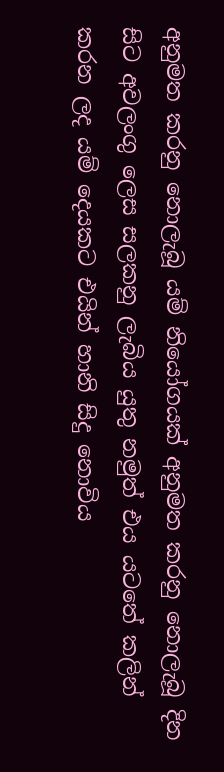අනුමත කරනු නොලැබූ යම් නියෝගයක් අනුමත කරනු නොලැබූ දින සිට අවලංගු ලෙස සලකනු ලැබිය යුතු නමුත් එය යටතේ කලින් කරන ලද යම් දෙයකට එයින් හානි සිදු නොවිය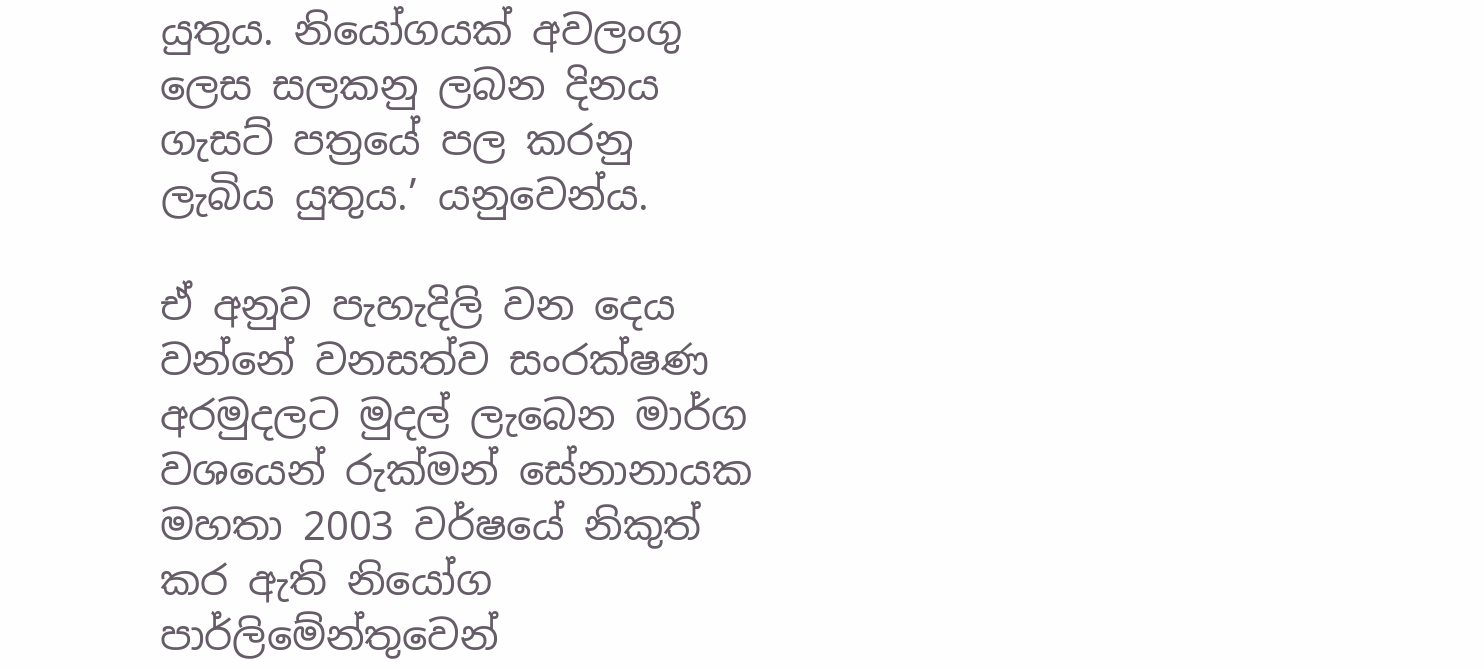යුතුය. නියෝගයක් අවලංගු ලෙස සලකනු ලබන දිනය ගැසට් පත්‍රයේ පල කරනු ලැබිය යුතුය.’ යනුවෙන්ය.

ඒ අනුව පැහැදිලි වන දෙය වන්නේ වනසත්ව සංරක්ෂණ අරමුදලට මුදල් ලැබෙන මාර්ග වශයෙන් රුක්මන් සේනානායක මහතා 2003 වර්ෂයේ නිකුත් කර ඇති නියෝග පාර්ලිමේන්තුවෙන්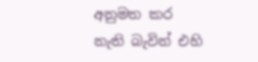අනුමත කර නැති බැවින් එහි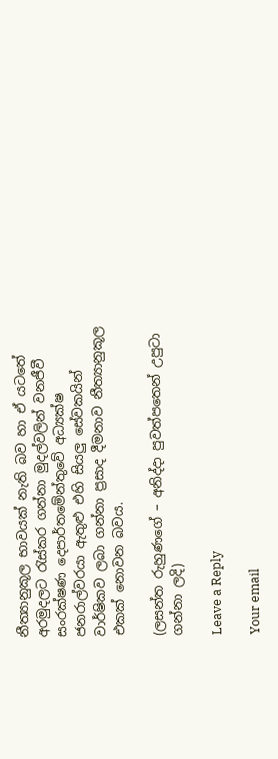නීත්‍යානුකූල භාවයක් නැති බව හා ඒ යටතේ අරමුදලට රැස්කර ගන්නා මුදල්වලින් වනජීවී සංරක්ෂණ දෙපාර්තමේන්තුවේ අධ්‍යක්ෂ ජනරාල්වරයා ඇතුළු එහි සියලු සේවකයින් වාර්ෂිකව ලබා ගන්නා ප්‍රසාද දීමනාව නීත්‍යානුකූල එකක් නොවන බවය.

(ලසන්ත රුහුණගේ – අනිද්දා පුවත්පතෙන් උපුටා ගන්නා ලදි)

Leave a Reply

Your email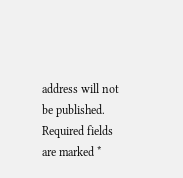address will not be published. Required fields are marked *